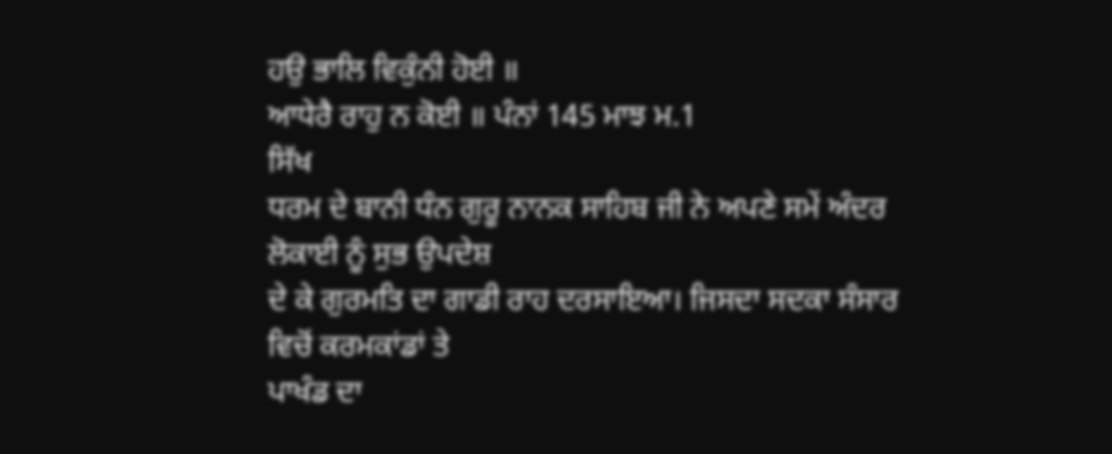ਹਉ ਭਾਲਿ ਵਿਕੁੰਨੀ ਹੋਈ ॥
ਆਧੇਰੈ ਰਾਹੁ ਨ ਕੋਈ ॥ ਪੰਨਾਂ 145 ਮਾਝ ਮ.1
ਸਿੱਖ
ਧਰਮ ਦੇ ਬਾਨੀ ਧੰਨ ਗੁਰੂ ਨਾਨਕ ਸਾਹਿਬ ਜੀ ਨੇ ਅਪਣੇ ਸਮੇਂ ਅੰਦਰ ਲੋਕਾਈ ਨੂੰ ਸੁਭ ਉਪਦੇਸ਼
ਦੇ ਕੇ ਗੁਰਮਤਿ ਦਾ ਗਾਡੀ ਰਾਹ ਦਰਸਾਇਆ। ਜਿਸਦਾ ਸਦਕਾ ਸੰਸਾਰ ਵਿਚੋਂ ਕਰਮਕਾਂਡਾਂ ਤੇ
ਪਾਖੰਡ ਦਾ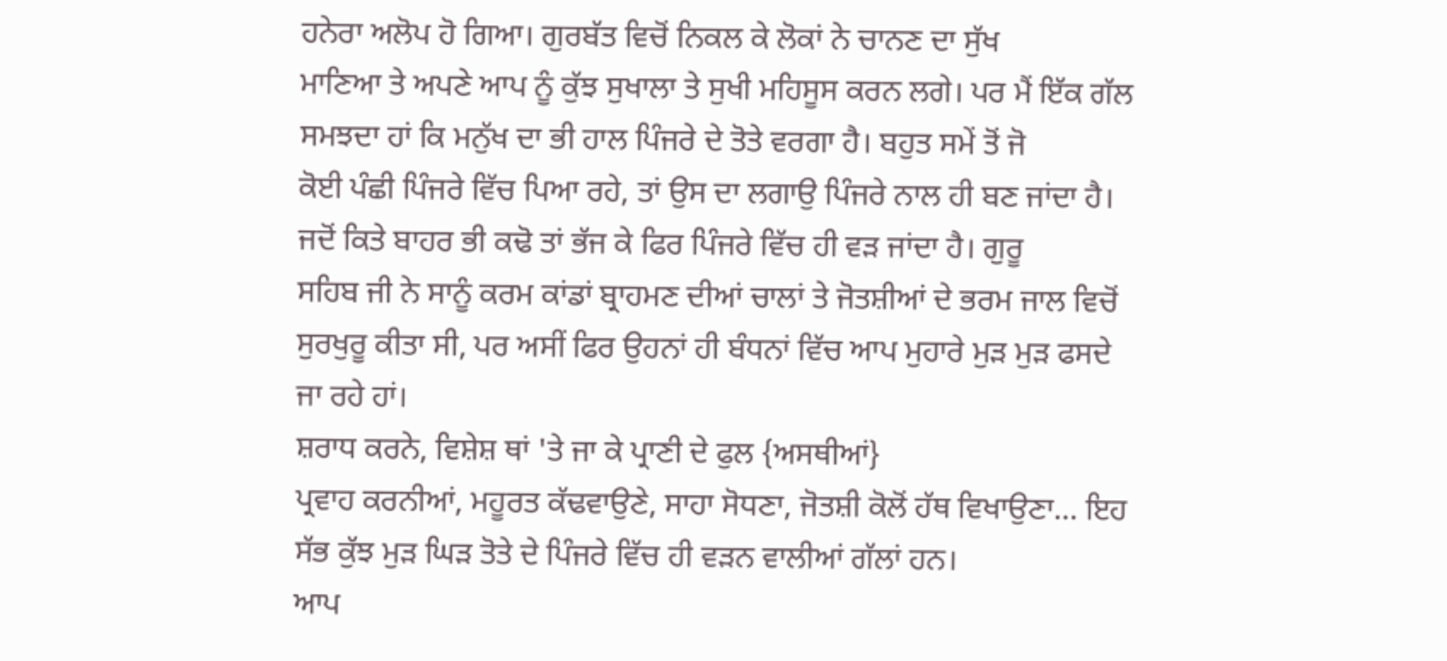ਹਨੇਰਾ ਅਲੋਪ ਹੋ ਗਿਆ। ਗੁਰਬੱਤ ਵਿਚੋਂ ਨਿਕਲ ਕੇ ਲੋਕਾਂ ਨੇ ਚਾਨਣ ਦਾ ਸੁੱਖ
ਮਾਣਿਆ ਤੇ ਅਪਣੇ ਆਪ ਨੂੰ ਕੁੱਝ ਸੁਖਾਲਾ ਤੇ ਸੁਖੀ ਮਹਿਸੂਸ ਕਰਨ ਲਗੇ। ਪਰ ਮੈਂ ਇੱਕ ਗੱਲ
ਸਮਝਦਾ ਹਾਂ ਕਿ ਮਨੁੱਖ ਦਾ ਭੀ ਹਾਲ ਪਿੰਜਰੇ ਦੇ ਤੋਤੇ ਵਰਗਾ ਹੈ। ਬਹੁਤ ਸਮੇਂ ਤੋਂ ਜੋ
ਕੋਈ ਪੰਛੀ ਪਿੰਜਰੇ ਵਿੱਚ ਪਿਆ ਰਹੇ, ਤਾਂ ਉਸ ਦਾ ਲਗਾਉ ਪਿੰਜਰੇ ਨਾਲ ਹੀ ਬਣ ਜਾਂਦਾ ਹੈ।
ਜਦੋਂ ਕਿਤੇ ਬਾਹਰ ਭੀ ਕਢੋ ਤਾਂ ਭੱਜ ਕੇ ਫਿਰ ਪਿੰਜਰੇ ਵਿੱਚ ਹੀ ਵੜ ਜਾਂਦਾ ਹੈ। ਗੁਰੂ
ਸਹਿਬ ਜੀ ਨੇ ਸਾਨੂੰ ਕਰਮ ਕਾਂਡਾਂ ਬ੍ਰਾਹਮਣ ਦੀਆਂ ਚਾਲਾਂ ਤੇ ਜੋਤਸ਼ੀਆਂ ਦੇ ਭਰਮ ਜਾਲ ਵਿਚੋਂ
ਸੁਰਖੁਰੂ ਕੀਤਾ ਸੀ, ਪਰ ਅਸੀਂ ਫਿਰ ਉਹਨਾਂ ਹੀ ਬੰਧਨਾਂ ਵਿੱਚ ਆਪ ਮੁਹਾਰੇ ਮੁੜ ਮੁੜ ਫਸਦੇ
ਜਾ ਰਹੇ ਹਾਂ।
ਸ਼ਰਾਧ ਕਰਨੇ, ਵਿਸ਼ੇਸ਼ ਥਾਂ 'ਤੇ ਜਾ ਕੇ ਪ੍ਰਾਣੀ ਦੇ ਫੁਲ {ਅਸਥੀਆਂ}
ਪ੍ਰਵਾਹ ਕਰਨੀਆਂ, ਮਹੂਰਤ ਕੱਢਵਾਉਣੇ, ਸਾਹਾ ਸੋਧਣਾ, ਜੋਤਸ਼ੀ ਕੋਲੋਂ ਹੱਥ ਵਿਖਾਉਣਾ... ਇਹ
ਸੱਭ ਕੁੱਝ ਮੁੜ ਘਿੜ ਤੋਤੇ ਦੇ ਪਿੰਜਰੇ ਵਿੱਚ ਹੀ ਵੜਨ ਵਾਲੀਆਂ ਗੱਲਾਂ ਹਨ।
ਆਪ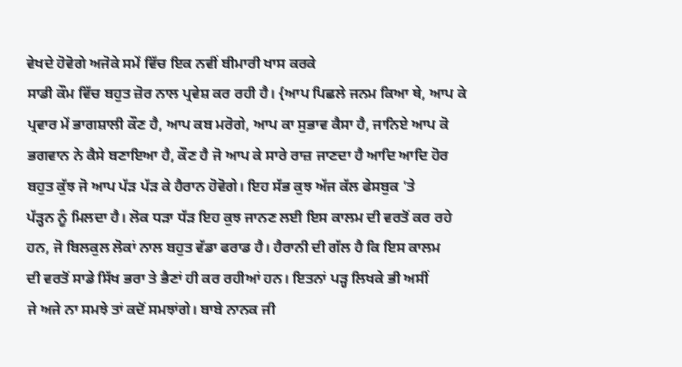ਵੇਖਦੇ ਹੋਵੋਗੇ ਅਜੋਕੇ ਸਮੇਂ ਵਿੱਚ ਇਕ ਨਵੀਂ ਬੀਮਾਰੀ ਖਾਸ ਕਰਕੇ
ਸਾਡੀ ਕੌਮ ਵਿੱਚ ਬਹੁਤ ਜ਼ੋਰ ਨਾਲ ਪ੍ਰਵੇਸ਼ ਕਰ ਰਹੀ ਹੈ। {ਆਪ ਪਿਛਲੇ ਜਨਮ ਕਿਆ ਥੇ, ਆਪ ਕੇ
ਪ੍ਰਵਾਰ ਮੇਂ ਭਾਗਸ਼ਾਲੀ ਕੌਣ ਹੈ, ਆਪ ਕਬ ਮਰੋਗੇ, ਆਪ ਕਾ ਸੁਭਾਵ ਕੈਸਾ ਹੈ, ਜਾਨਿਏ ਆਪ ਕੋ
ਭਗਵਾਨ ਨੇ ਕੈਸੇ ਬਣਾਇਆ ਹੈ, ਕੌਣ ਹੈ ਜੋ ਆਪ ਕੇ ਸਾਰੇ ਰਾਜ਼ ਜਾਣਦਾ ਹੈ ਆਦਿ ਆਦਿ ਹੋਰ
ਬਹੁਤ ਕੁੱਝ ਜੋ ਆਪ ਪੱੜ ਪੱੜ ਕੇ ਹੈਰਾਨ ਹੋਵੋਗੇ। ਇਹ ਸੱਭ ਕੁਝ ਅੱਜ ਕੱਲ ਫੇਸਬੁਕ 'ਤੇ
ਪੱੜ੍ਹਨ ਨੂੰ ਮਿਲਦਾ ਹੈ। ਲੋਕ ਧੜਾ ਧੱੜ ਇਹ ਕੁਝ ਜਾਨਣ ਲਈ ਇਸ ਕਾਲਮ ਦੀ ਵਰਤੋਂ ਕਰ ਰਹੇ
ਹਨ, ਜੋ ਬਿਲਕੁਲ ਲੋਕਾਂ ਨਾਲ ਬਹੁਤ ਵੱਡਾ ਫਰਾਡ ਹੈ। ਹੈਰਾਨੀ ਦੀ ਗੱਲ ਹੈ ਕਿ ਇਸ ਕਾਲਮ
ਦੀ ਵਰਤੋਂ ਸਾਡੇ ਸਿੱਖ ਭਰਾ ਤੇ ਭੈਣਾਂ ਹੀ ਕਰ ਰਹੀਆਂ ਹਨ। ਇਤਨਾਂ ਪੜ੍ਹ ਲਿਖਕੇ ਭੀ ਅਸੀਂ
ਜੇ ਅਜੇ ਨਾ ਸਮਝੇ ਤਾਂ ਕਦੋਂ ਸਮਝਾਂਗੇ। ਬਾਬੇ ਨਾਨਕ ਜੀ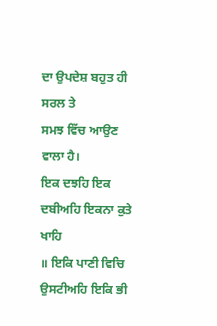ਦਾ ਉਪਦੇਸ਼ ਬਹੁਤ ਹੀ ਸਰਲ ਤੇ
ਸਮਝ ਵਿੱਚ ਆਉਣ ਵਾਲਾ ਹੈ।
ਇਕ ਦਝਹਿ ਇਕ ਦਬੀਅਹਿ ਇਕਨਾ ਕੁਤੇ ਖਾਹਿ
॥ ਇਕਿ ਪਾਣੀ ਵਿਚਿ ਉਸਟੀਅਹਿ ਇਕਿ ਭੀ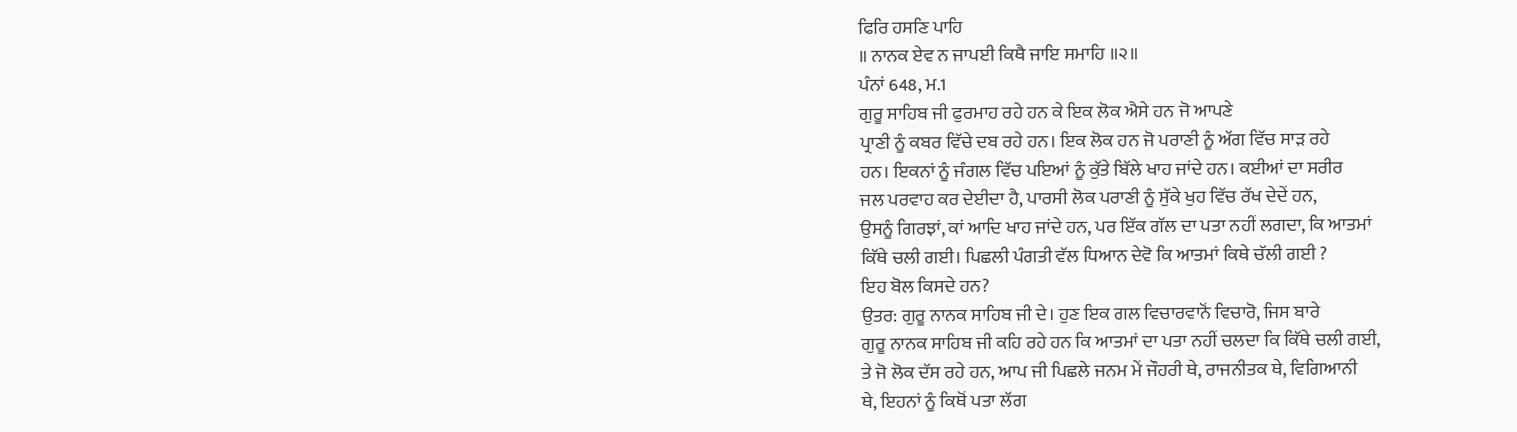ਫਿਰਿ ਹਸਣਿ ਪਾਹਿ
॥ ਨਾਨਕ ਏਵ ਨ ਜਾਪਈ ਕਿਥੈ ਜਾਇ ਸਮਾਹਿ ॥੨॥
ਪੰਨਾਂ 648, ਮ.1
ਗੁਰੂ ਸਾਹਿਬ ਜੀ ਫੁਰਮਾਹ ਰਹੇ ਹਨ ਕੇ ਇਕ ਲੋਕ ਐਸੇ ਹਨ ਜੋ ਆਪਣੇ
ਪ੍ਰਾਣੀ ਨੂੰ ਕਬਰ ਵਿੱਚੇ ਦਬ ਰਹੇ ਹਨ। ਇਕ ਲੋਕ ਹਨ ਜੋ ਪਰਾਣੀ ਨੂੰ ਅੱਗ ਵਿੱਚ ਸਾੜ ਰਹੇ
ਹਨ। ਇਕਨਾਂ ਨੂੰ ਜੰਗਲ ਵਿੱਚ ਪਇਆਂ ਨੂੰ ਕੁੱਤੇ ਬਿੱਲੇ ਖਾਹ ਜਾਂਦੇ ਹਨ। ਕਈਆਂ ਦਾ ਸਰੀਰ
ਜਲ ਪਰਵਾਹ ਕਰ ਦੇਈਦਾ ਹੈ, ਪਾਰਸੀ ਲੋਕ ਪਰਾਣੀ ਨੂੰ ਸੁੱਕੇ ਖੁਹ ਵਿੱਚ ਰੱਖ ਦੇਦੇਂ ਹਨ,
ਉਸਨੂੰ ਗਿਰਝਾਂ, ਕਾਂ ਆਦਿ ਖਾਹ ਜਾਂਦੇ ਹਨ, ਪਰ ਇੱਕ ਗੱਲ ਦਾ ਪਤਾ ਨਹੀਂ ਲਗਦਾ, ਕਿ ਆਤਮਾਂ
ਕਿੱਥੇ ਚਲੀ ਗਈ। ਪਿਛਲੀ ਪੰਗਤੀ ਵੱਲ ਧਿਆਨ ਦੇਵੋ ਕਿ ਆਤਮਾਂ ਕਿਥੇ ਚੱਲੀ ਗਈ ?
ਇਹ ਬੋਲ ਕਿਸਦੇ ਹਨ?
ਉਤਰ: ਗੁਰੂ ਨਾਨਕ ਸਾਹਿਬ ਜੀ ਦੇ। ਹੁਣ ਇਕ ਗਲ ਵਿਚਾਰਵਾਨੋਂ ਵਿਚਾਰੋ, ਜਿਸ ਬਾਰੇ
ਗੁਰੂ ਨਾਨਕ ਸਾਹਿਬ ਜੀ ਕਹਿ ਰਹੇ ਹਨ ਕਿ ਆਤਮਾਂ ਦਾ ਪਤਾ ਨਹੀਂ ਚਲਦਾ ਕਿ ਕਿੱਥੇ ਚਲੀ ਗਈ,
ਤੇ ਜੋ ਲੋਕ ਦੱਸ ਰਹੇ ਹਨ, ਆਪ ਜੀ ਪਿਛਲੇ ਜਨਮ ਮੇਂ ਜੌਹਰੀ ਥੇ, ਰਾਜਨੀਤਕ ਥੇ, ਵਿਗਿਆਨੀ
ਥੇ, ਇਹਨਾਂ ਨੂੰ ਕਿਥੋਂ ਪਤਾ ਲੱਗ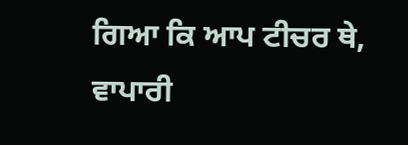ਗਿਆ ਕਿ ਆਪ ਟੀਚਰ ਥੇ, ਵਾਪਾਰੀ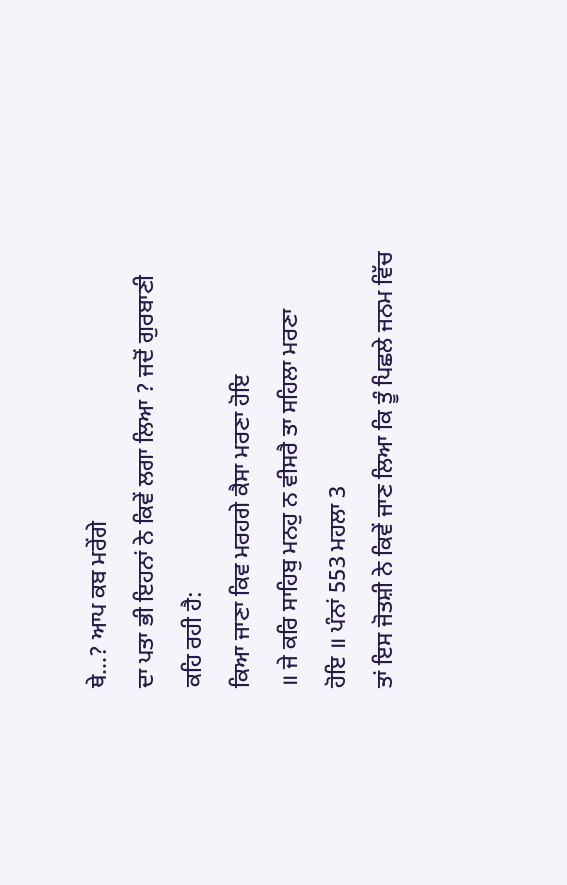ਥੇ...? ਆਪ ਕਬ ਮਰੇਂਗੇ
ਦਾ ਪਤਾ ਭੀ ਇਹਨਾਂ ਨੇ ਕਿਵੇਂ ਲਗਾ ਲਿਆ ? ਜਦੋਂ ਗੁਰਬਾਣੀ ਕਹਿ ਰਹੀ ਹੈ:
ਕਿਆ ਜਾਣਾ ਕਿਵ ਮਰਹਗੇ ਕੈਸਾ ਮਰਣਾ ਹੋਇ
॥ ਜੇ ਕਰਿ ਸਾਹਿਬੁ ਮਨਹੁ ਨ ਵੀਸਰੈ ਤਾ ਸਹਿਲਾ ਮਰਣਾ
ਹੋਇ ॥ ਪੰਨਾਂ 553 ਮਹਲਾ 3
ਤਾਂ ਇਸ ਜੋਤਸ਼ੀ ਨੇ ਕਿਵੇਂ ਜਾਣ ਲਿਆ ਕਿ ਤੂੰ ਪਿਛਲੇ ਜਨਮ ਵਿੱਚ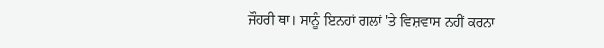ਜੌਹਰੀ ਥਾ। ਸਾਨੂੰ ਇਨਹਾਂ ਗਲਾਂ 'ਤੇ ਵਿਸ਼ਵਾਸ ਨਹੀਂ ਕਰਨਾ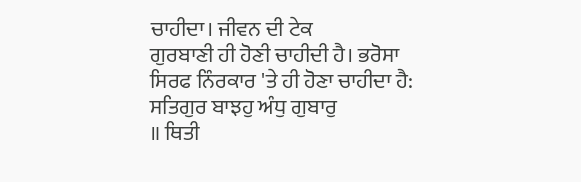ਚਾਹੀਦਾ। ਜੀਵਨ ਦੀ ਟੇਕ
ਗੁਰਬਾਣੀ ਹੀ ਹੋਣੀ ਚਾਹੀਦੀ ਹੈ। ਭਰੋਸਾ ਸਿਰਫ ਨਿੰਰਕਾਰ 'ਤੇ ਹੀ ਹੋਣਾ ਚਾਹੀਦਾ ਹੈ:
ਸਤਿਗੁਰ ਬਾਝਹੁ ਅੰਧੁ ਗੁਬਾਰੁ
॥ ਥਿਤੀ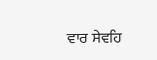ਵਾਰ ਸੇਵਹਿ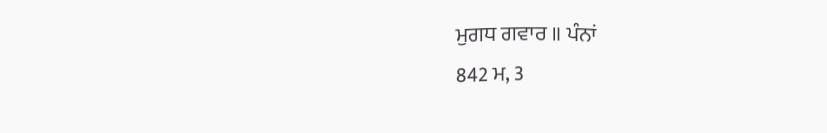ਮੁਗਧ ਗਵਾਰ ॥ ਪੰਨਾਂ
842 ਮ, 3